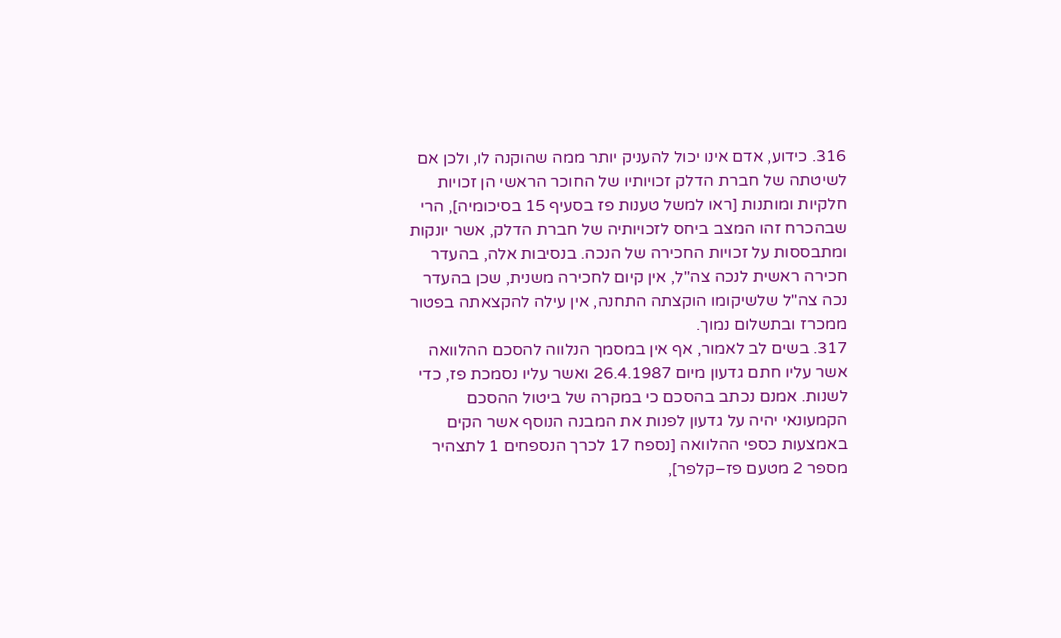316. כידוע, אדם אינו יכול להעניק יותר ממה שהוקנה לו, ולכן אם לשיטתה של חברת הדלק זכויותיו של החוכר הראשי הן זכויות חלקיות ומותנות [ראו למשל טענות פז בסעיף 15 בסיכומיה], הרי שבהכרח זהו המצב ביחס לזכויותיה של חברת הדלק, אשר יונקות ומתבססות על זכויות החכירה של הנכה. בנסיבות אלה, בהעדר חכירה ראשית לנכה צה"ל, אין קיום לחכירה משנית, שכן בהעדר נכה צה"ל שלשיקומו הוקצתה התחנה, אין עילה להקצאתה בפטור ממכרז ובתשלום נמוך.
317. בשים לב לאמור, אף אין במסמך הנלווה להסכם ההלוואה אשר עליו חתם גדעון מיום 26.4.1987 ואשר עליו נסמכת פז, כדי לשנות. אמנם נכתב בהסכם כי במקרה של ביטול ההסכם הקמעונאי יהיה על גדעון לפנות את המבנה הנוסף אשר הקים באמצעות כספי ההלוואה [נספח 17 לכרך הנספחים 1 לתצהיר מספר 2 מטעם פז–קלפר],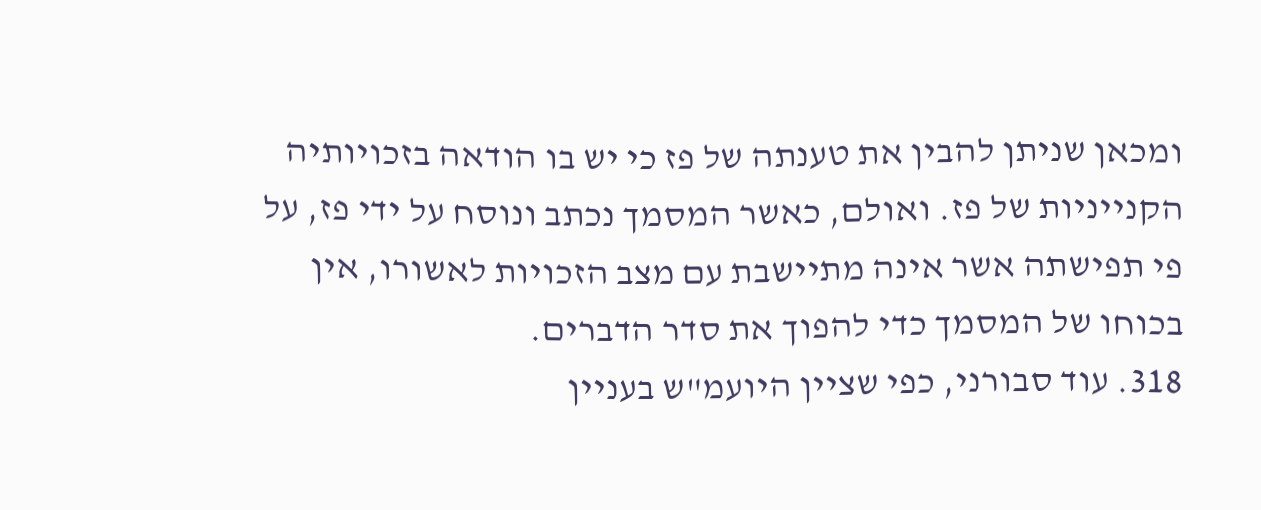ומכאן שניתן להבין את טענתה של פז כי יש בו הודאה בזכויותיה הקנייניות של פז. ואולם, כאשר המסמך נכתב ונוסח על ידי פז, על פי תפישתה אשר אינה מתיישבת עם מצב הזכויות לאשורו, אין בכוחו של המסמך כדי להפוך את סדר הדברים.
318. עוד סבורני, כפי שציין היועמ"ש בעניין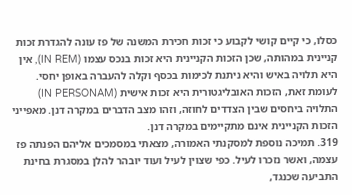כסלו, כי קיים קושי לקבוע כי זכות חכירת המשנה של פז עונה להגדרת זכות קניינית במהותה, שכן הזכות הקניינית היא זכות בנכס עצמו (IN REM), אין היא תלויה באיש והיא ניתנת לכימות בכסף וקלה להעברה באופן יחסי. לעומת זאת, הזכות האובליגטורית היא זכות אישית (IN PERSONAM) התלויה ביחסים שבין הצדדים לחוזה, וזהו מצב הדברים במקרה דנן. מאפייני הזכות הקניינית אינם מתקיימים במקרה דנן.
319. תמיכה נוספת למסקנתי האמורה, מצאתי במסמכים אליהם הפנתה פז עצמה, ואשר נזכרו לעיל. כפי שצוין לעיל ועוד יובהר להלן במסגרת בחינת התביעה שכנגד,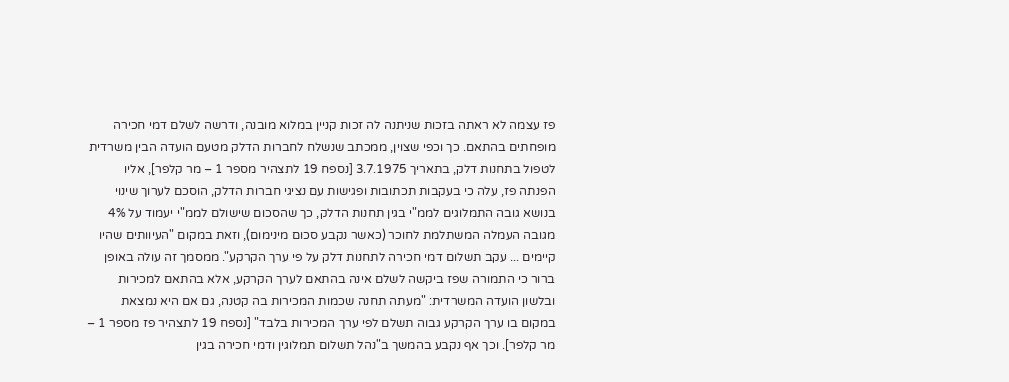פז עצמה לא ראתה בזכות שניתנה לה זכות קניין במלוא מובנה, ודרשה לשלם דמי חכירה מופחתים בהתאם. כך וכפי שצוין, ממכתב שנשלח לחברות הדלק מטעם הועדה הבין משרדית לטפול בתחנות דלק, בתאריך 3.7.1975 [נספח 19 לתצהיר מספר 1 – מר קלפר], אליו הפנתה פז, עלה כי בעקבות תכתובות ופגישות עם נציגי חברות הדלק, הוסכם לערוך שינוי בנושא גובה התמלוגים לממ"י בגין תחנות הדלק, כך שהסכום שישולם לממ"י יעמוד על 4% מגובה העמלה המשתלמת לחוכר (כאשר נקבע סכום מינימום), וזאת במקום "העיוותים שהיו קיימים ... עקב תשלום דמי חכירה לתחנות דלק על פי ערך הקרקע". ממסמך זה עולה באופן ברור כי התמורה שפז ביקשה לשלם אינה בהתאם לערך הקרקע, אלא בהתאם למכירות ובלשון הועדה המשרדית: "מעתה תחנה שכמות המכירות בה קטנה, גם אם היא נמצאת במקום בו ערך הקרקע גבוה תשלם לפי ערך המכירות בלבד" [נספח 19 לתצהיר פז מספר 1 – מר קלפר]. וכך אף נקבע בהמשך ב"נהל תשלום תמלוגין ודמי חכירה בגין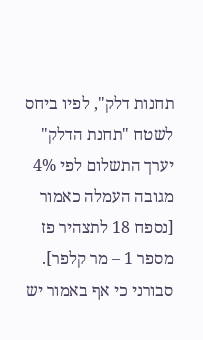תחנות דלק", לפיו ביחס לשטח "תחנת הדלק" יערך התשלום לפי 4% מגובה העמלה כאמור [נספח 18 לתצהיר פז מספר 1 – מר קלפר]. סבורני כי אף באמור יש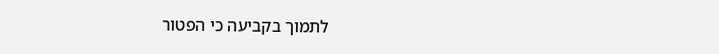לתמוך בקביעה כי הפטור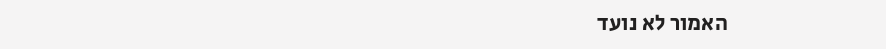האמור לא נועד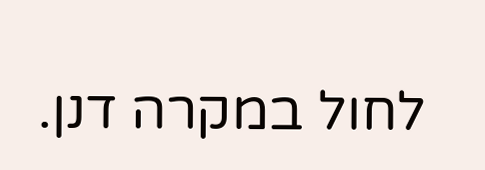לחול במקרה דנן.